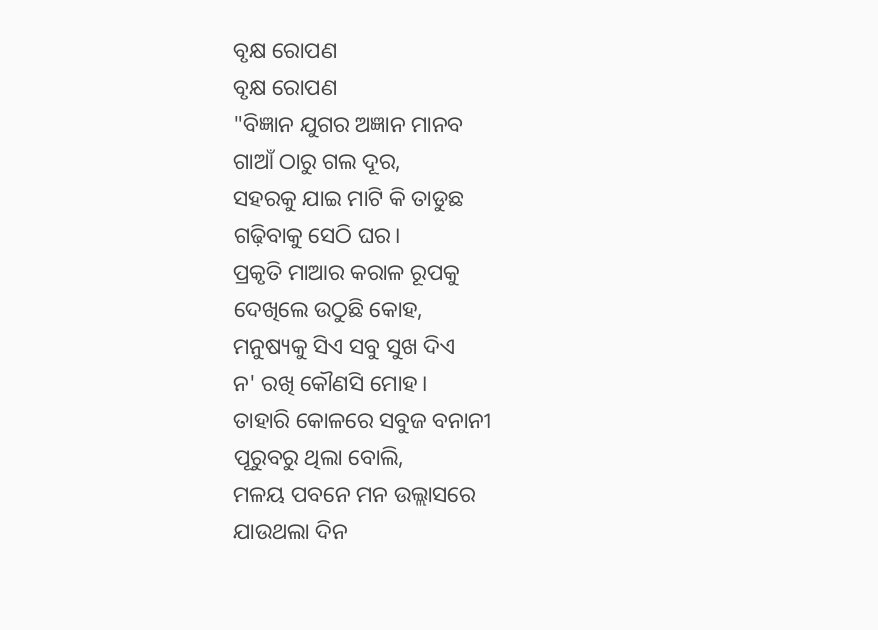ବୃକ୍ଷ ରୋପଣ
ବୃକ୍ଷ ରୋପଣ
"ବିଜ୍ଞାନ ଯୁଗର ଅଜ୍ଞାନ ମାନବ
ଗାଆଁ ଠାରୁ ଗଲ ଦୂର,
ସହରକୁ ଯାଇ ମାଟି କି ତାଡୁଛ
ଗଢ଼ିବାକୁ ସେଠି ଘର।
ପ୍ରକୃତି ମାଆର କରାଳ ରୂପକୁ
ଦେଖିଲେ ଉଠୁଛି କୋହ,
ମନୁଷ୍ୟକୁ ସିଏ ସବୁ ସୁଖ ଦିଏ
ନ' ରଖି କୌଣସି ମୋହ।
ତାହାରି କୋଳରେ ସବୁଜ ବନାନୀ
ପୂରୁବରୁ ଥିଲା ବୋଲି,
ମଳୟ ପବନେ ମନ ଉଲ୍ଲାସରେ
ଯାଉଥଲା ଦିନ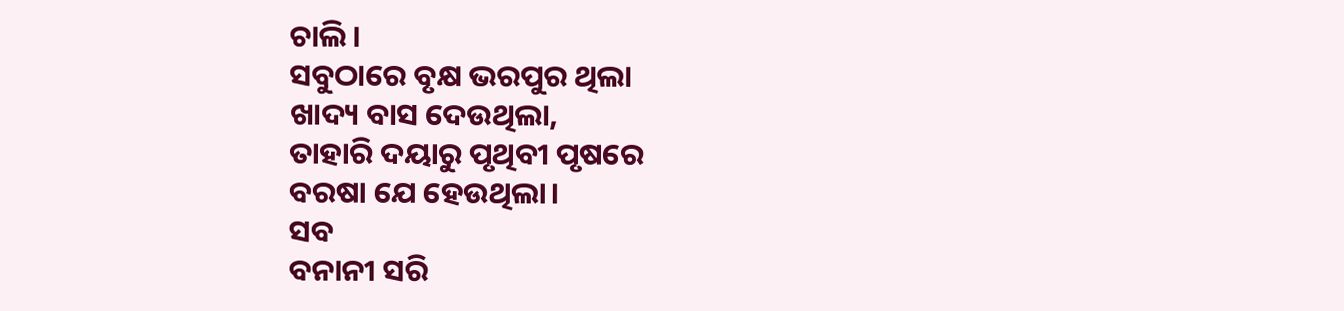ଚାଲି।
ସବୁଠାରେ ବୃକ୍ଷ ଭରପୁର ଥିଲା
ଖାଦ୍ୟ ବାସ ଦେଉଥିଲା,
ତାହାରି ଦୟାରୁ ପୃଥିବୀ ପୃଷରେ
ବରଷା ଯେ ହେଉଥିଲା।
ସବ
ବନାନୀ ସରି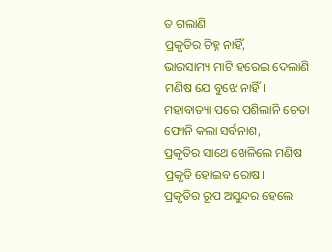ତ ଗଲାଣି
ପ୍ରକୃତିର ଚିହ୍ନ ନାହିଁ,
ଭାରସାମ୍ୟ ମାଟି ହରେଇ ଦେଲାଣି
ମଣିଷ ଯେ ବୁଝେ ନାହିଁ।
ମହାବାତ୍ୟା ପରେ ପଶିଲାନି ଚେତା
ଫୋନି କଲା ସର୍ବନାଶ,
ପ୍ରକୃତିର ସାଥେ ଖେଳିଲେ ମଣିଷ
ପ୍ରକୃତି ହୋଇବ ରୋଷ।
ପ୍ରକୃତିର ରୂପ ଅସୁନ୍ଦର ହେଲେ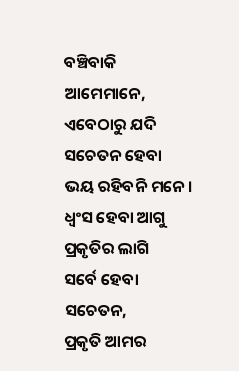ବଞ୍ଚିବାକି ଆମେମାନେ,
ଏବେଠାରୁ ଯଦି ସଚେତନ ହେବା
ଭୟ ରହିବନି ମନେ।
ଧ୍ୱଂସ ହେବା ଆଗୁ ପ୍ରକୃତିର ଲାଗି
ସର୍ବେ ହେବା ସଚେତନ,
ପ୍ରକୃତି ଆମର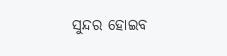ସୁନ୍ଦର ହୋଇବ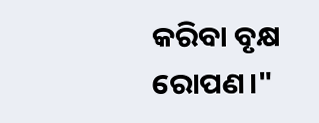କରିବା ବୃକ୍ଷ ରୋପଣ।"